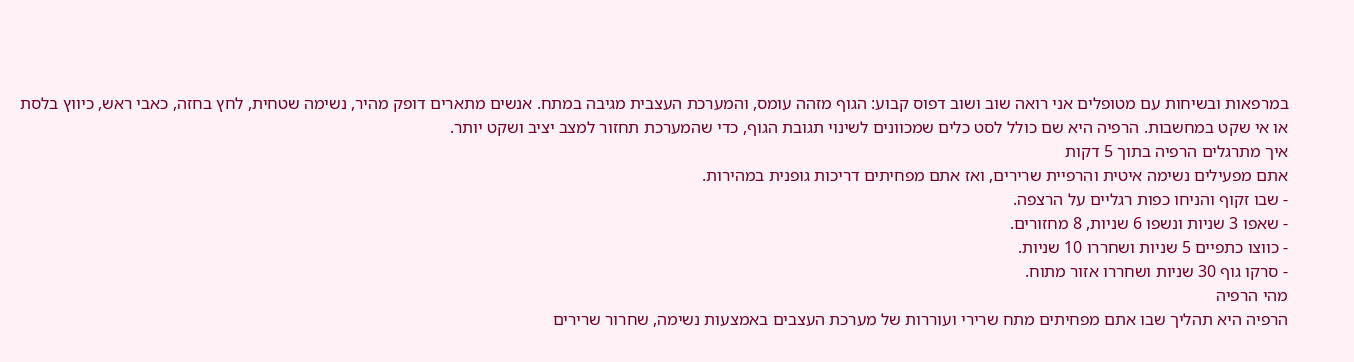במרפאות ובשיחות עם מטופלים אני רואה שוב ושוב דפוס קבוע: הגוף מזהה עומס, והמערכת העצבית מגיבה במתח. אנשים מתארים דופק מהיר, נשימה שטחית, לחץ בחזה, כאבי ראש, כיווץ בלסת או אי שקט במחשבות. הרפיה היא שם כולל לסט כלים שמכוונים לשינוי תגובת הגוף, כדי שהמערכת תחזור למצב יציב ושקט יותר.
איך מתרגלים הרפיה בתוך 5 דקות
אתם מפעילים נשימה איטית והרפיית שרירים, ואז אתם מפחיתים דריכות גופנית במהירות.
- שבו זקוף והניחו כפות רגליים על הרצפה.
- שאפו 3 שניות ונשפו 6 שניות, 8 מחזורים.
- כווצו כתפיים 5 שניות ושחררו 10 שניות.
- סרקו גוף 30 שניות ושחררו אזור מתוח.
מהי הרפיה
הרפיה היא תהליך שבו אתם מפחיתים מתח שרירי ועוררות של מערכת העצבים באמצעות נשימה, שחרור שרירים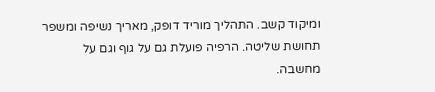ומיקוד קשב. התהליך מוריד דופק, מאריך נשיפה ומשפר תחושת שליטה. הרפיה פועלת גם על גוף וגם על מחשבה.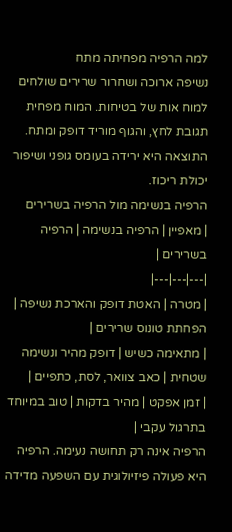למה הרפיה מפחיתה מתח
נשיפה ארוכה ושחרור שרירים שולחים למוח אות של בטיחות. המוח מפחית תגובת לחץ, והגוף מוריד דופק ומתח. התוצאה היא ירידה בעומס גופני ושיפור יכולת ריכוז.
הרפיה בנשימה מול הרפיה בשרירים
| מאפיין | הרפיה בנשימה | הרפיה בשרירים |
|---|---|---|
| מטרה | האטת דופק והארכת נשיפה | הפחתת טונוס שרירים |
| מתאימה כשיש | דופק מהיר ונשימה שטחית | כאב צוואר, לסת, כתפיים |
| זמן אפקט | מהיר בדקות | טוב במיוחד בתרגול עקבי |
הרפיה אינה רק תחושה נעימה. הרפיה היא פעולה פיזיולוגית עם השפעה מדידה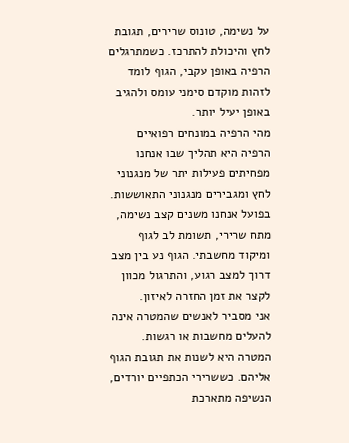על נשימה, טונוס שרירים, תגובת לחץ והיכולת להתרכז. כשמתרגלים הרפיה באופן עקבי, הגוף לומד לזהות מוקדם סימני עומס ולהגיב באופן יעיל יותר.
מהי הרפיה במונחים רפואיים
הרפיה היא תהליך שבו אנחנו מפחיתים פעילות יתר של מנגנוני לחץ ומגבירים מנגנוני התאוששות. בפועל אנחנו משנים קצב נשימה, מתח שרירי, תשומת לב לגוף ומיקוד מחשבתי. הגוף נע בין מצב דרוך למצב רגוע, והתרגול מכוון לקצר את זמן החזרה לאיזון.
אני מסביר לאנשים שהמטרה אינה להעלים מחשבות או רגשות. המטרה היא לשנות את תגובת הגוף אליהם. כששרירי הכתפיים יורדים, הנשיפה מתארכת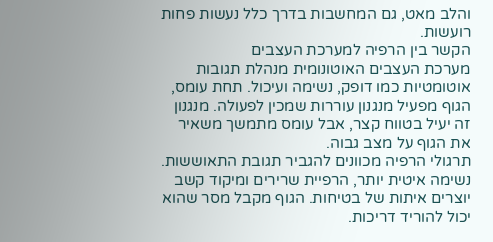והלב מאט, גם המחשבות בדרך כלל נעשות פחות רועשות.
הקשר בין הרפיה למערכת העצבים
מערכת העצבים האוטונומית מנהלת תגובות אוטומטיות כמו דופק, נשימה ועיכול. תחת עומס, הגוף מפעיל מנגנון עוררות שמכין לפעולה. מנגנון זה יעיל בטווח קצר, אבל עומס מתמשך משאיר את הגוף על מצב גבוה.
תרגולי הרפיה מכוונים להגביר תגובת התאוששות. נשימה איטית יותר, הרפיית שרירים ומיקוד קשב יוצרים איתות של בטיחות. הגוף מקבל מסר שהוא יכול להוריד דריכות.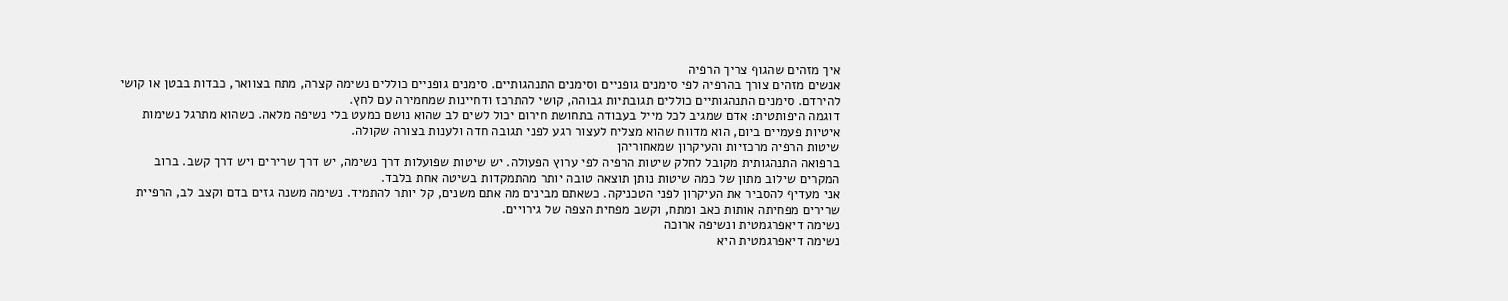איך מזהים שהגוף צריך הרפיה
אנשים מזהים צורך בהרפיה לפי סימנים גופניים וסימנים התנהגותיים. סימנים גופניים כוללים נשימה קצרה, מתח בצוואר, כבדות בבטן או קושי להירדם. סימנים התנהגותיים כוללים תגובתיות גבוהה, קושי להתרכז ודחיינות שמחמירה עם לחץ.
דוגמה היפותטית: אדם שמגיב לכל מייל בעבודה בתחושת חירום יכול לשים לב שהוא נושם כמעט בלי נשיפה מלאה. כשהוא מתרגל נשימות איטיות פעמיים ביום, הוא מדווח שהוא מצליח לעצור רגע לפני תגובה חדה ולענות בצורה שקולה.
שיטות הרפיה מרכזיות והעיקרון שמאחוריהן
ברפואה התנהגותית מקובל לחלק שיטות הרפיה לפי ערוץ הפעולה. יש שיטות שפועלות דרך נשימה, יש דרך שרירים ויש דרך קשב. ברוב המקרים שילוב מתון של כמה שיטות נותן תוצאה טובה יותר מהתמקדות בשיטה אחת בלבד.
אני מעדיף להסביר את העיקרון לפני הטכניקה. כשאתם מבינים מה אתם משנים, קל יותר להתמיד. נשימה משנה גזים בדם וקצב לב, הרפיית שרירים מפחיתה אותות כאב ומתח, וקשב מפחית הצפה של גירויים.
נשימה דיאפרגמטית ונשיפה ארוכה
נשימה דיאפרגמטית היא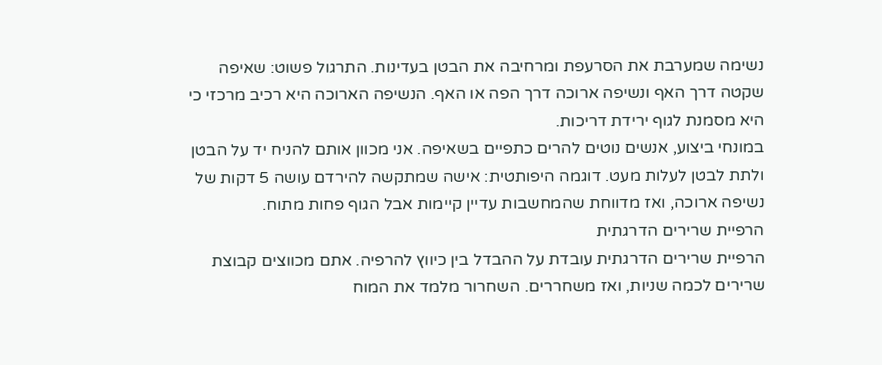נשימה שמערבת את הסרעפת ומרחיבה את הבטן בעדינות. התרגול פשוט: שאיפה שקטה דרך האף ונשיפה ארוכה דרך הפה או האף. הנשיפה הארוכה היא רכיב מרכזי כי היא מסמנת לגוף ירידת דריכות.
במונחי ביצוע, אנשים נוטים להרים כתפיים בשאיפה. אני מכוון אותם להניח יד על הבטן ולתת לבטן לעלות מעט. דוגמה היפותטית: אישה שמתקשה להירדם עושה 5 דקות של נשיפה ארוכה, ואז מדווחת שהמחשבות עדיין קיימות אבל הגוף פחות מתוח.
הרפיית שרירים הדרגתית
הרפיית שרירים הדרגתית עובדת על ההבדל בין כיווץ להרפיה. אתם מכווצים קבוצת שרירים לכמה שניות, ואז משחררים. השחרור מלמד את המוח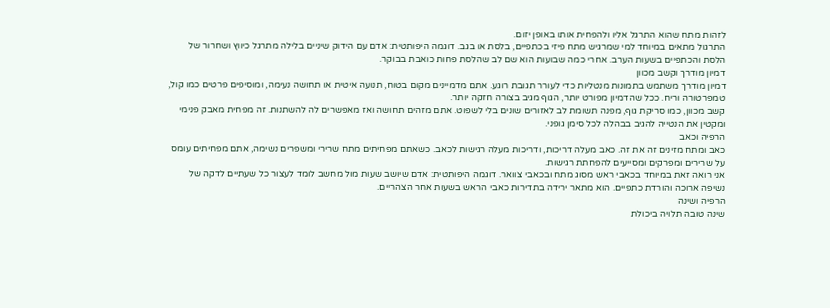לזהות מתח שהוא התרגל אליו ולהפחית אותו באופן יזום.
התרגול מתאים במיוחד למי שמרגיש מתח פיזי בכתפיים, בלסת או בגב. דוגמה היפותטית: אדם עם הידוק שיניים בלילה מתרגל כיווץ ושחרור של הלסת והכתפיים בשעות הערב. אחרי כמה שבועות הוא שם לב שהלסת פחות כואבת בבוקר.
דמיון מודרך וקשב מכוון
דמיון מודרך משתמש בתמונות מנטליות כדי לעורר תגובת רוגע. אתם מדמיינים מקום בטוח, תנועה איטית או תחושה נעימה, ומוסיפים פרטים כמו קול, טמפרטורה וריח. ככל שהדמיון מפורט יותר, הגוף מגיב בצורה חזקה יותר.
קשב מכוון, כמו סריקת גוף, מפנה תשומת לב לאזורים שונים בלי לשפוט. אתם מזהים תחושה ואז מאפשרים לה להשתנות. זה מפחית מאבק פנימי ומקטין את הנטייה להגיב בבהלה לכל סימן גופני.
הרפיה וכאב
כאב ומתח מזינים זה את זה. כאב מעלה דריכות, ודריכות מעלה רגישות לכאב. כשאתם מפחיתים מתח שרירי ומשפרים נשימה, אתם מפחיתים עומס על שרירים ומפרקים ומסייעים להפחתת רגישות.
אני רואה זאת במיוחד בכאבי ראש מסוג מתח ובכאבי צוואר. דוגמה היפותטית: אדם שיושב שעות מול מחשב לומד לעצור כל שעתיים לדקה של נשיפה ארוכה והורדת כתפיים. הוא מתאר ירידה בתדירות כאבי הראש בשעות אחר הצהריים.
הרפיה ושינה
שינה טובה תלויה ביכולת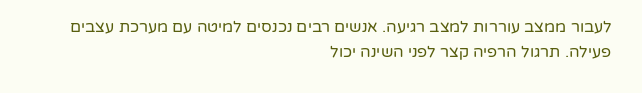לעבור ממצב עוררות למצב רגיעה. אנשים רבים נכנסים למיטה עם מערכת עצבים פעילה. תרגול הרפיה קצר לפני השינה יכול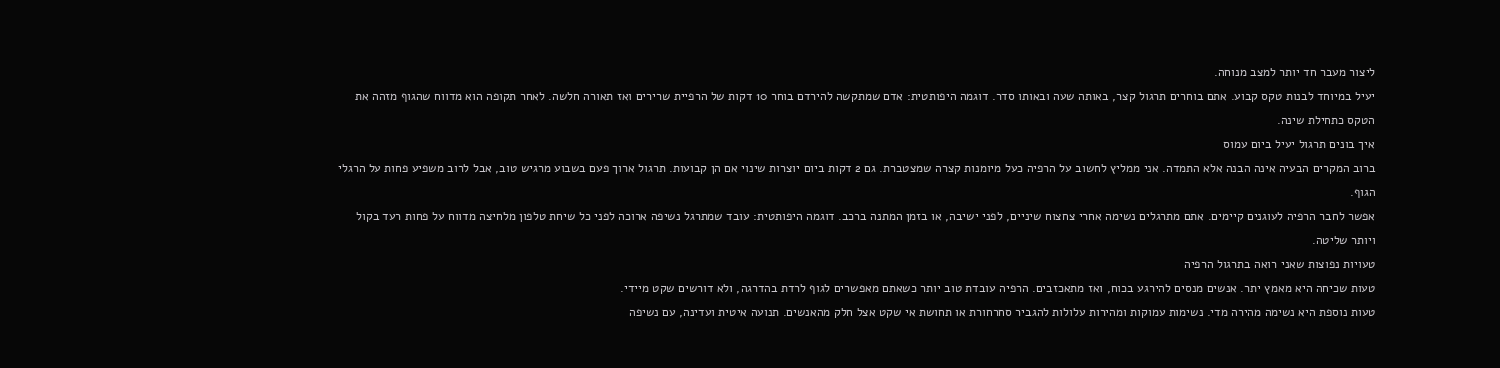ליצור מעבר חד יותר למצב מנוחה.
יעיל במיוחד לבנות טקס קבוע. אתם בוחרים תרגול קצר, באותה שעה ובאותו סדר. דוגמה היפותטית: אדם שמתקשה להירדם בוחר 10 דקות של הרפיית שרירים ואז תאורה חלשה. לאחר תקופה הוא מדווח שהגוף מזהה את הטקס כתחילת שינה.
איך בונים תרגול יעיל ביום עמוס
ברוב המקרים הבעיה אינה הבנה אלא התמדה. אני ממליץ לחשוב על הרפיה כעל מיומנות קצרה שמצטברת. גם 2 דקות ביום יוצרות שינוי אם הן קבועות. תרגול ארוך פעם בשבוע מרגיש טוב, אבל לרוב משפיע פחות על הרגלי הגוף.
אפשר לחבר הרפיה לעוגנים קיימים. אתם מתרגלים נשימה אחרי צחצוח שיניים, לפני ישיבה, או בזמן המתנה ברכב. דוגמה היפותטית: עובד שמתרגל נשיפה ארוכה לפני כל שיחת טלפון מלחיצה מדווח על פחות רעד בקול ויותר שליטה.
טעויות נפוצות שאני רואה בתרגול הרפיה
טעות שכיחה היא מאמץ יתר. אנשים מנסים להירגע בכוח, ואז מתאכזבים. הרפיה עובדת טוב יותר כשאתם מאפשרים לגוף לרדת בהדרגה, ולא דורשים שקט מיידי.
טעות נוספת היא נשימה מהירה מדי. נשימות עמוקות ומהירות עלולות להגביר סחרחורת או תחושת אי שקט אצל חלק מהאנשים. תנועה איטית ועדינה, עם נשיפה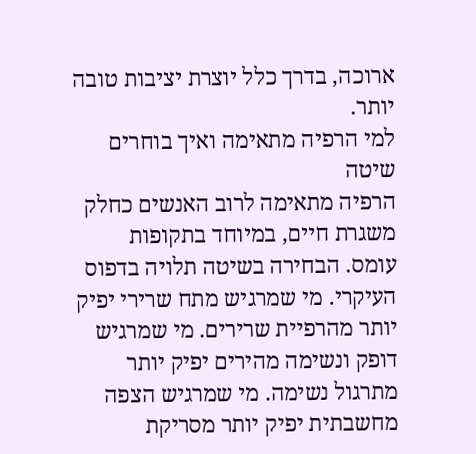ארוכה, בדרך כלל יוצרת יציבות טובה יותר.
למי הרפיה מתאימה ואיך בוחרים שיטה
הרפיה מתאימה לרוב האנשים כחלק משגרת חיים, במיוחד בתקופות עומס. הבחירה בשיטה תלויה בדפוס העיקרי. מי שמרגיש מתח שרירי יפיק יותר מהרפיית שרירים. מי שמרגיש דופק ונשימה מהירים יפיק יותר מתרגול נשימה. מי שמרגיש הצפה מחשבתית יפיק יותר מסריקת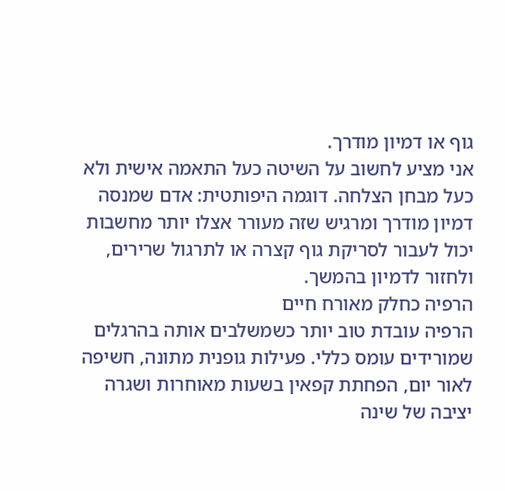גוף או דמיון מודרך.
אני מציע לחשוב על השיטה כעל התאמה אישית ולא כעל מבחן הצלחה. דוגמה היפותטית: אדם שמנסה דמיון מודרך ומרגיש שזה מעורר אצלו יותר מחשבות יכול לעבור לסריקת גוף קצרה או לתרגול שרירים, ולחזור לדמיון בהמשך.
הרפיה כחלק מאורח חיים
הרפיה עובדת טוב יותר כשמשלבים אותה בהרגלים שמורידים עומס כללי. פעילות גופנית מתונה, חשיפה לאור יום, הפחתת קפאין בשעות מאוחרות ושגרה יציבה של שינה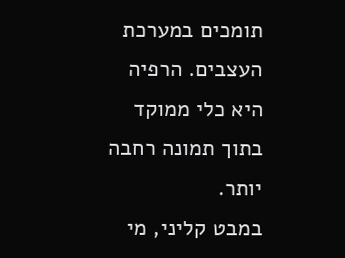תומכים במערכת העצבים. הרפיה היא כלי ממוקד בתוך תמונה רחבה יותר.
במבט קליני, מי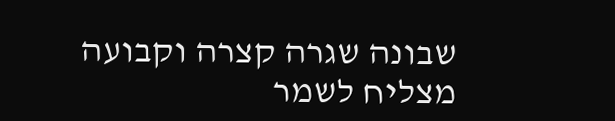שבונה שגרה קצרה וקבועה מצליח לשמר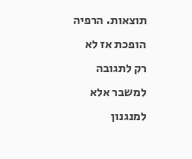תוצאות. הרפיה הופכת אז לא רק לתגובה למשבר אלא למנגנון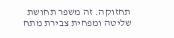תחזוקה. זה משפר תחושת שליטה ומפחית צבירת מתח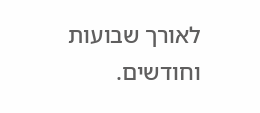לאורך שבועות וחודשים.